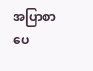အပြာစာပေ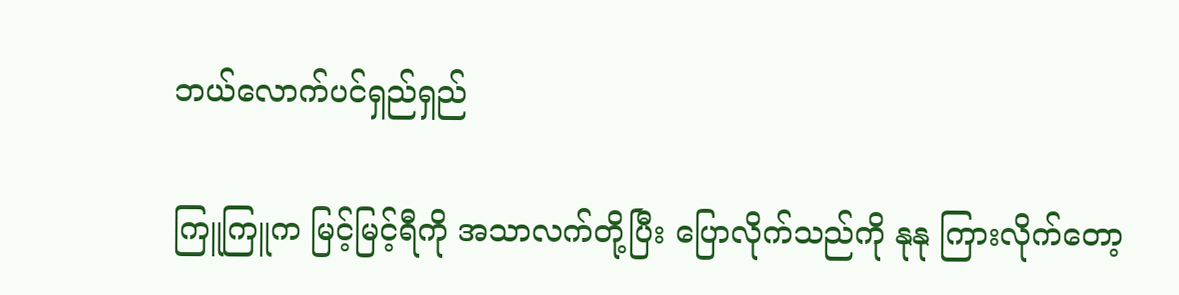ဘယ်လောက်ပင်ရှည်ရှည်

ကြူကြူက မြင့်မြင့်ရီကို အသာလက်တို့ပြီး ပြောလိုက်သည်ကို နုနု ကြားလိုက်တော့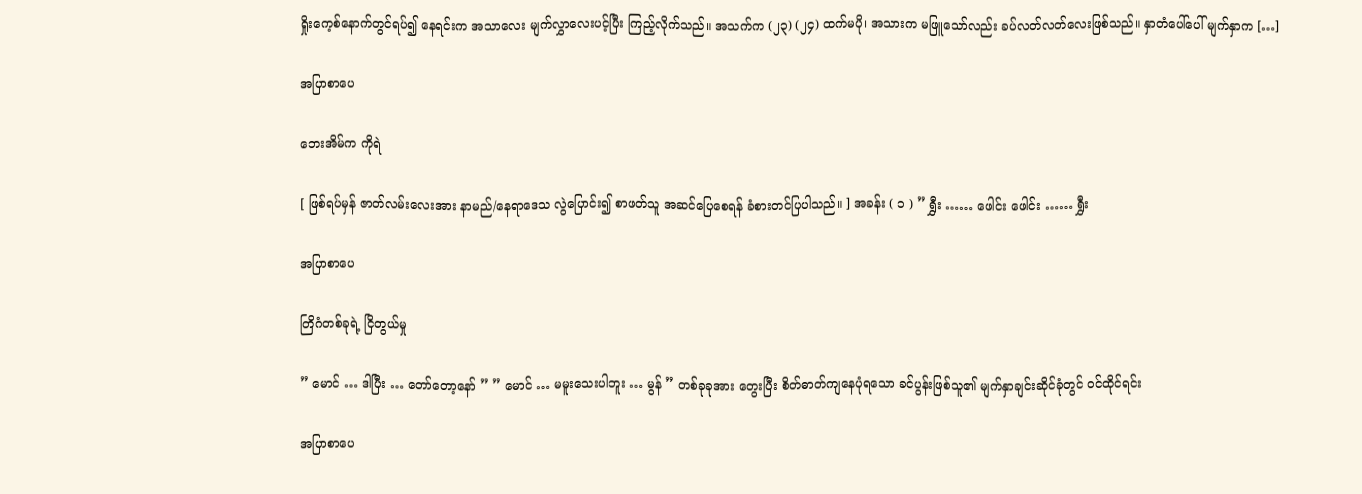ရှိုးကေ့စ်နောက်တွင်ရပ်၍ နေရင်းက အသာလေး မျက်လွှာလေးပင့်ပြီး ကြည့်လိုက်သည်။ အသက်က (၂၃) (၂၄) ထက်မပို၊ အသားက မဖြူသော်လည်း ခပ်လတ်လတ်လေးဖြစ်သည်။ နှာတံပေါ်ပေါ် မျက်နှာက […]

အပြာစာပေ

ဘေးအိမ်က ကိုရဲ

[ ဖြစ်ရပ်မှန် ဇာတ်လမ်းလေးအား နာမည်/နေရာဒေသ လွဲပြောင်း၍ စာဖတ်သူ အဆင်ပြေစေရန် ခံစားတင်ပြပါသည်။ ] အခန်း ( ၁ ) ” ရွှီး …… ဖေါင်း ဖေါင်း …… ရွှီး

အပြာစာပေ

တြိဂံတစ်ခုရဲ့ ငြိတွယ်မှု

” မောင် … ဒါပြီး … တော်တော့နော် ” ” မောင် … မမူးသေးပါဘူး … မွန် ” တစ်ခုခုအား တွေးပြီး စိတ်ဓာတ်ကျနေပုံရသော ခင်ပွန်းဖြစ်သူ၏ မျက်နှာချင်းဆိုင်ခုံတွင် ဝင်ထိုင်ရင်း

အပြာစာပေ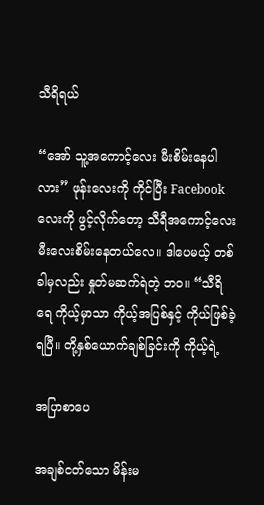သီရိရယ်

“အော် သူ့အကောင့်လေး မီးစိမ်းနေပါလား” ဖုန်းလေးကို ကိုင်ပြီး Facebook လေးကို ဖွင့်လိုက်တော့ သီရီအကောင့်လေး မီးလေးစိမ်းနေတယ်လေ။ ဒါပေမယ့် တစ်ခါမှလည်း နှုတ်မဆက်ရဲတဲ့ ဘဝ။ “သီရိရေ ကိုယ့်မှာသာ ကိုယ့်အပြစ်နှင့် ကိုယ်ဖြစ်ခဲ့ရပြီ။ တို့နှစ်ယောက်ချစ်ခြင်းကို ကိုယ့်ရဲ့

အပြာစာပေ

အချစ်ငတ်သော မိန်းမ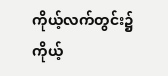ကိုယ့်လက်တွင်း၌ ကိုယ့်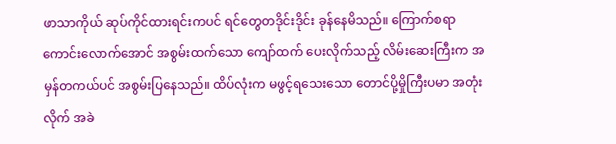ဖာသာကိုယ် ဆုပ်ကိုင်ထားရင်းကပင် ရင်တွေတဒိုင်းဒိုင်း ခုန်နေမိသည်။ ကြောက်စရာကောင်းလောက်အောင် အစွမ်းထက်သော ကျော်ထက် ပေးလိုက်သည့် လိမ်းဆေးကြီးက အမှန်တကယ်ပင် အစွမ်းပြနေသည်။ ထိပ်လုံးက မဖွင့်ရသေးသော တောင်ပို့မှိုကြီးပမာ အတုံးလိုက် အခဲ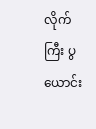လိုက်ကြီး ပွယောင်း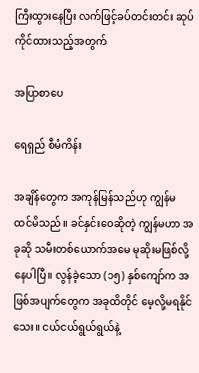ကြီးထွားနေပြီး လက်ဖြင့်ခပ်တင်းတင်း ဆုပ်ကိုင်ထားသည့်အတွက်

အပြာစာပေ

ရေရှည် စီမံကိန်း

အချိန်တွေက အကုန်မြန်သည်ဟု ကျွန်မ ထင်မိသည်။ ခင်နှင်းဝေဆိုတဲ့ ကျွန်မဟာ အခုဆို သမီးတစ်ယောက်အမေ မုဆိုးမဖြစ်လို့နေပါပြီ။ လွန်ခဲ့သော (၁၅) နှစ်ကျော်က အဖြစ်အပျက်တွေက အခုထိတိုင် မေ့လို့မရနိုင်သေး။ ငယ်ငယ်ရွယ်ရွယ်နဲ့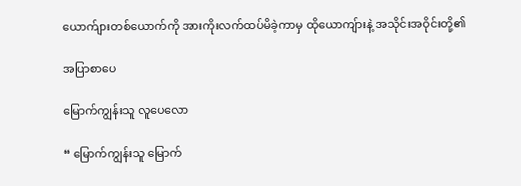ယောက်ျားတစ်ယောက်ကို အားကိုးလက်ထပ်မိခဲ့ကာမှ ထိုယောကျ်ားနဲ့ အသိုင်းအဝိုင်းတို့၏

အပြာစာပေ

မြောက်ကျွန်းသူ လူပေလော

“ မြောက်ကျွန်းသူ မြောက်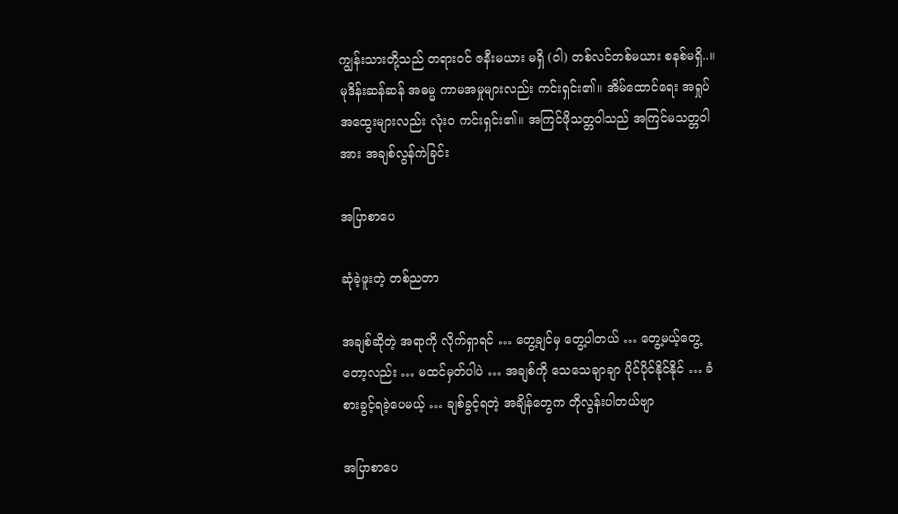ကျွန်းသားတို့သည် တရားဝင် ဇနီးမယား မရှိ (ဝါ) တစ်လင်တစ်မယား စနစ်မရှိ..။ မုဒိန်းဆန်ဆန် အဓမ္မ ကာမအမှုများလည်း ကင်းရှင်း၏။ အိမ်ထောင်ရေး အရှုပ်အထွေးများလည်း လုံးဝ ကင်းရှင်း၏။ အကြင်ဖိုသတ္တဝါသည် အကြင်မသတ္တဝါအား အချစ်လွန်ကဲခြင်း

အပြာစာပေ

ဆုံခဲ့ဖူးတဲ့ တစ်ညတာ

အချစ်ဆိုတဲ့ အရာကို လိုက်ရှာရင် … တွေ့ချင်မှ တွေ့ပါတယ် … တွေ့မယ့်တွေ့တော့လည်း … မထင်မှတ်ပါပဲ … အချစ်ကို သေသေချာချာ ပိုင်ပိုင်နိုင်နိုင် … ခံစားခွင့်ရခဲ့ပေမယ့် … ချစ်ခွင့်ရတဲ့ အချိန်တွေက တိုလွန်းပါတယ်ဗျာ

အပြာစာပေ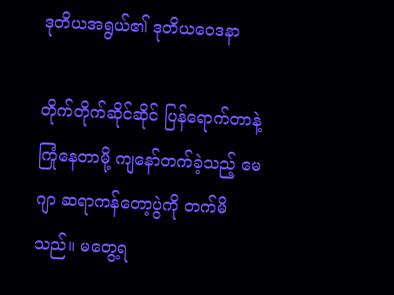ဒုတိယအရွယ်၏ ဒုတိယဝေဒနာ

တိုက်တိုက်ဆိုင်ဆိုင် ပြန်ရောက်တာနဲ့ ကြုံနေတာမို့ ကျနော်တက်ခဲ့သည့် မေဂျာ ဆရာကန်တော့ပွဲကို တက်မိသည်။ မတွေ့ရ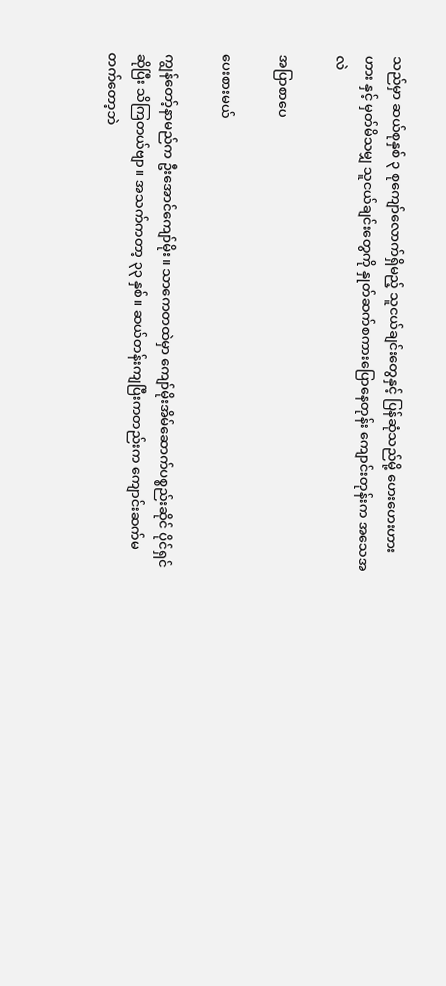သည်မှာ ဆယ်စုနှစ် ၃ စုကျော်လောက်ရှိမည့် သူငယ်ချင်းတွေနှင့် ပြန်ဆုံသည်မို့ ဟေးဟေးဟားဟား နှင့် မှတ်မိသမျှ သူငယ်ချင်းတွေကို နှုတ်ဆက်စကားပြောနေတုန်း ကျောင်းတုန်းက အသေအလဲ

အပြာစာပေ

ပေးစားမယ်

ကျွန်တော့်နာမည်က ဦးအောင်ကျော်မိုး။ သာကေတထဲမှာ ကျော်မိုးအိမ်ဆောက်ပစ္စည်းဆိုင် ပိုင်ရှင်ဆိုပြီး သိကြတယ်ဗျာ။ အသက်ကတာ့ ၃၃ နှစ်။ ဆယ်တန်းကျပြီးကတည်းက ကျောင်းဆက်မတက်တော့ဘဲ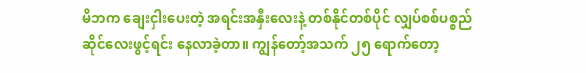မိဘက ချေးငှါးပေးတဲ့ အရင်းအနှီးလေးနဲ့ တစ်နိုင်တစ်ပိုင် လျှပ်စစ်ပစ္စည်ဆိုင်လေးဖွင့်ရင်း နေလာခဲ့တာ။ ကျွန်တော့်အသက် ၂၅ ရောက်တော့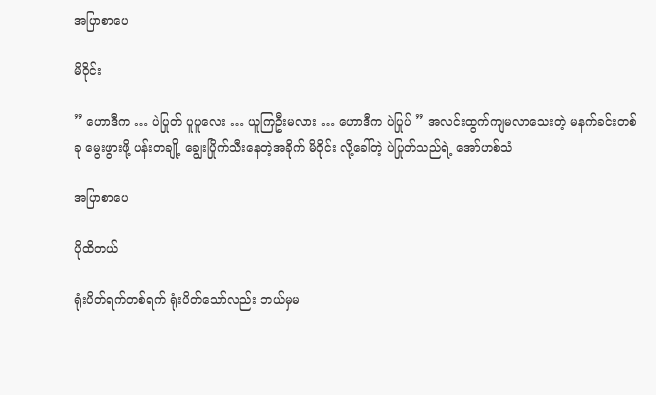အပြာစာပေ

မိဝိုင်း

” ဟောဒီက … ပဲပြုတ် ပူပူလေး … ယူကြဦးမလား … ဟောဒီက ပဲပြုပ် ” အလင်းထွက်ကျမလာသေးတဲ့ မနက်ခင်းတစ်ခု မွေးဖွားဖို့ ပန်းတချို့ ချွေးပြိုက်သီးနေတဲ့အခိုက် မိဝိုင်း လို့ခေါ်တဲ့ ပဲပြုတ်သည်ရဲ့ အော်ဟစ်သံ

အပြာစာပေ

ပိုထိတယ်

ရုံးပိတ်ရက်တစ်ရက် ရုံးပိတ်သော်လည်း ဘယ်မှမ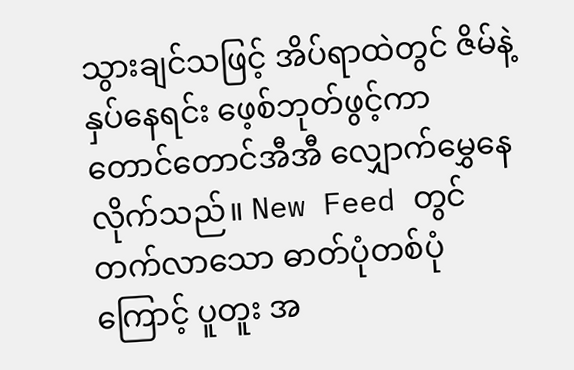သွားချင်သဖြင့် အိပ်ရာထဲတွင် ဇိမ်နဲ့နှပ်နေရင်း ဖေ့စ်ဘုတ်ဖွင့်ကာ တောင်တောင်အီအီ လျှောက်မွှေနေလိုက်သည်။ New Feed တွင် တက်လာသော ဓာတ်ပုံတစ်ပုံကြောင့် ပူတူး အ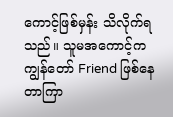ကောင့်ဖြစ်မှန်း သိလိုက်ရသည်။ သူမအကောင့်က ကျွန်တော် Friend ဖြစ်နေတာကြာ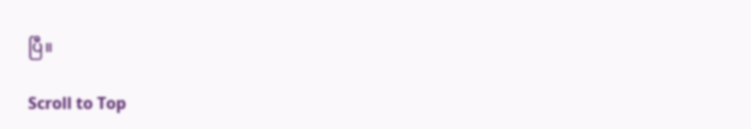ပြီ။

Scroll to Top